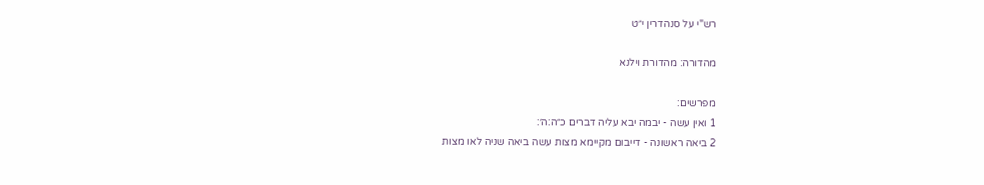רש"י על סנהדרין י״ט

מהדורה: מהדורת וילנא

מפרשים:
1 ואין עשה - יבמה יבא עליה דברים כ״ה:ה׳:
2 ביאה ראשונה - דייבום מקיימא מצות עשה ביאה שניה לאו מצות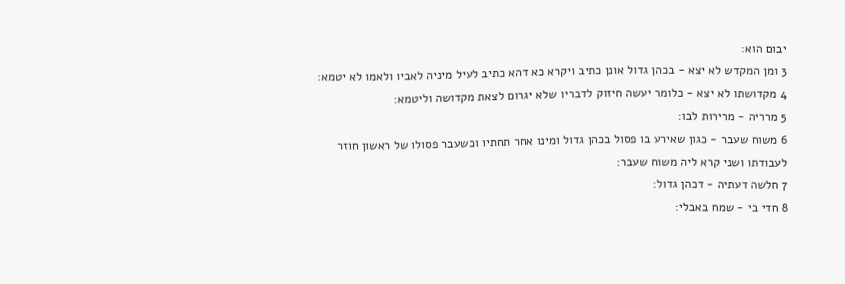יבום הוא:
3 ומן המקדש לא יצא - בכהן גדול אונן כתיב ויקרא כא דהא כתיב לעיל מיניה לאביו ולאמו לא יטמא:
4 מקדושתו לא יצא - כלומר יעשה חיזוק לדבריו שלא יגרום לצאת מקדושה וליטמא:
5 מרריה - מרירות לבו:
6 משוח שעבר - כגון שאירע בו פסול בכהן גדול ומינו אחר תחתיו וכשעבר פסולו של ראשון חוזר לעבודתו ושני קרא ליה משוח שעבר:
7 חלשה דעתיה - דכהן גדול:
8 חדי בי - שמח באבלי: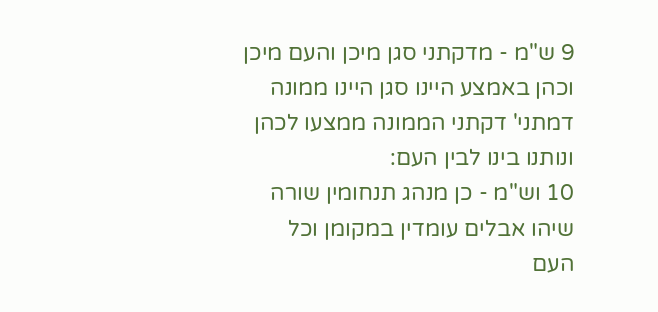9 ש"מ - מדקתני סגן מיכן והעם מיכן וכהן באמצע היינו סגן היינו ממונה דמתני' דקתני הממונה ממצעו לכהן ונותנו בינו לבין העם:
10 וש"מ - כן מנהג תנחומין שורה שיהו אבלים עומדין במקומן וכל העם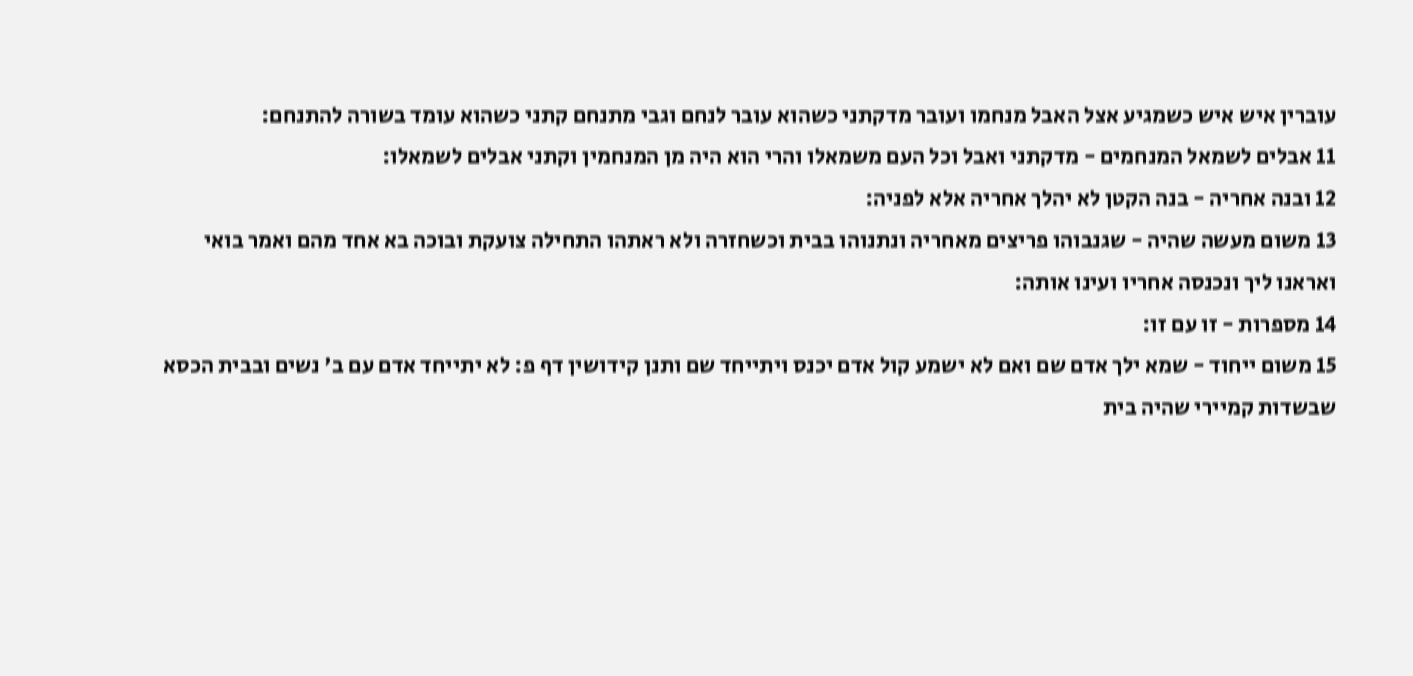עוברין איש איש כשמגיע אצל האבל מנחמו ועובר מדקתני כשהוא עובר לנחם וגבי מתנחם קתני כשהוא עומד בשורה להתנחם:
11 אבלים לשמאל המנחמים - מדקתני ואבל וכל העם משמאלו והרי הוא היה מן המנחמין וקתני אבלים לשמאלו:
12 ובנה אחריה - בנה הקטן לא יהלך אחריה אלא לפניה:
13 משום מעשה שהיה - שגנבוהו פריצים מאחריה ונתנוהו בבית וכשחזרה ולא ראתהו התחילה צועקת ובוכה בא אחד מהם ואמר בואי ואראנו ליך ונכנסה אחריו ועינו אותה:
14 מספרות - זו עם זו:
15 משום ייחוד - שמא ילך אדם שם ואם לא ישמע קול אדם יכנס ויתייחד שם ותנן קידושין דף פ: לא יתייחד אדם עם ב' נשים ובבית הכסא שבשדות קמיירי שהיה בית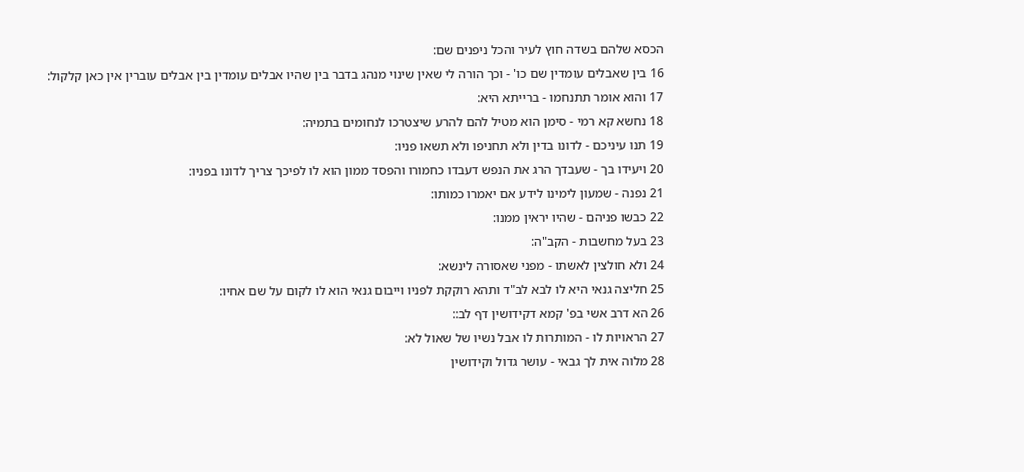הכסא שלהם בשדה חוץ לעיר והכל ניפנים שם:
16 בין שאבלים עומדין שם כו' - וכך הורה לי שאין שינוי מנהג בדבר בין שהיו אבלים עומדין בין אבלים עוברין אין כאן קלקול:
17 והוא אומר תתנחמו - ברייתא היא:
18 נחשא קא רמי - סימן הוא מטיל להם להרע שיצטרכו לנחומים בתמיה:
19 תנו עיניכם - לדונו בדין ולא תחניפו ולא תשאו פניו:
20 ויעידו בך - שעבדך הרג את הנפש דעבדו כחמורו והפסד ממון הוא לו לפיכך צריך לדונו בפניו:
21 נפנה - שמעון לימינו לידע אם יאמרו כמותו:
22 כבשו פניהם - שהיו יראין ממנו:
23 בעל מחשבות - הקב"ה:
24 ולא חולצין לאשתו - מפני שאסורה לינשא:
25 חליצה גנאי היא לו לבא לב"ד ותהא רוקקת לפניו וייבום גנאי הוא לו לקום על שם אחיו:
26 הא דרב אשי בפ' קמא דקידושין דף לב::
27 הראויות לו - המותרות לו אבל נשיו של שאול לא:
28 מלוה אית לך גבאי - עושר גדול וקידושין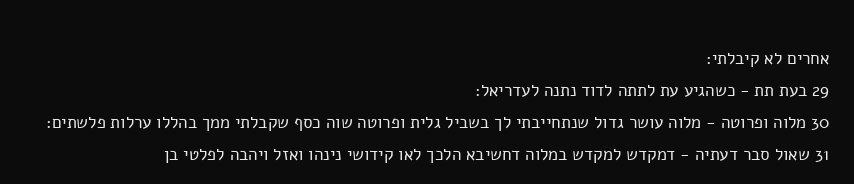אחרים לא קיבלתי:
29 בעת תת - כשהגיע עת לתתה לדוד נתנה לעדריאל:
30 מלוה ופרוטה - מלוה עושר גדול שנתחייבתי לך בשביל גלית ופרוטה שוה כסף שקבלתי ממך בהללו ערלות פלשתים:
31 שאול סבר דעתיה - דמקדש למקדש במלוה דחשיבא הלכך לאו קידושי נינהו ואזל ויהבה לפלטי בן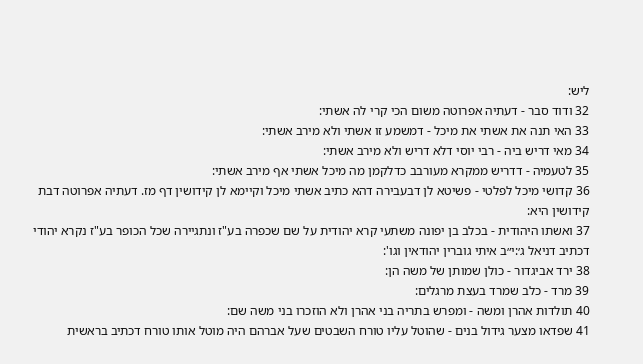ליש:
32 ודוד סבר - דעתיה אפרוטה משום הכי קרי לה אשתי:
33 האי תנה את אשתי את מיכל - דמשמע זו אשתי ולא מירב אשתי:
34 מאי דריש ביה - רבי יוסי דלא דריש ולא מירב אשתי:
35 לטעמיה - דדריש ממקרא מעורבב כדלקמן מה מיכל אשתי אף מירב אשתי:
36 קדושי מיכל לפלטי - פשיטא לן דבעבירה דהא כתיב אשתי מיכל וקיימא לן קידושין דף מז. דעתיה אפרוטה דבת קידושין היא:
37 ואשתו היהודית - בכלב בן יפונה משתעי קרא יהודית על שם שכפרה בע"ז ונתגיירה שכל הכופר בע"ז נקרא יהודי דכתיב דניאל ג׳:י״ב איתי גוברין יהודאין וגו':
38 ירד אביגדור - כולן שמותן של משה הן:
39 מרד - כלב שמרד בעצת מרגלים:
40 תולדות אהרן ומשה - ומפרש בתריה בני אהרן ולא הוזכרו בני משה שם:
41 שפדאו מצער גידול בנים - שהוטל עליו טורח השבטים שעל אברהם היה מוטל אותו טורח דכתיב בראשית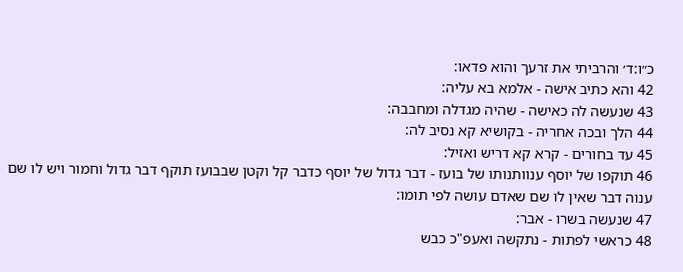כ״ו:ד׳ והרביתי את זרעך והוא פדאו:
42 והא כתיב אישה - אלמא בא עליה:
43 שנעשה לה כאישה - שהיה מגדלה ומחבבה:
44 הלך ובכה אחריה - בקושיא קא נסיב לה:
45 עד בחורים - קרא קא דריש ואזיל:
46 תוקפו של יוסף ענוותנותו של בועז - דבר גדול של יוסף כדבר קל וקטן שבבועז תוקף דבר גדול וחמור ויש לו שם ענוה דבר שאין לו שם שאדם עושה לפי תומו:
47 שנעשה בשרו - אבר:
48 כראשי לפתות - נתקשה ואעפ"כ כבש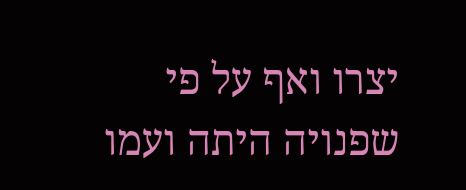יצרו ואף על פי שפנויה היתה ועמו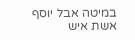במיטה אבל יוסף אשת איש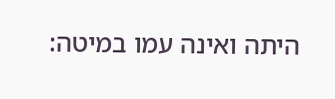היתה ואינה עמו במיטה: